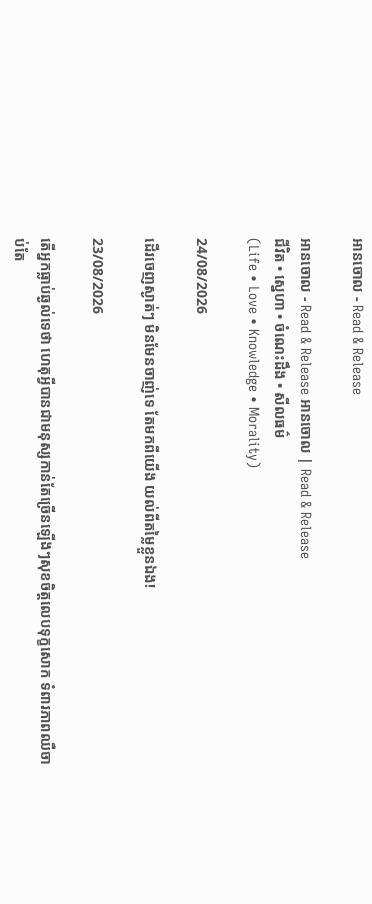អានចោល - Read & Release

អានចោល - Read & Release អានចោល | Read & Release
ជីវិត • ស្នេហា • ចំណេះដឹង • សីលធម៌
(Life • Love • Knowledge • Morality)

24/08/2026

ដើរចេញស្ងាត់ៗ មិនមែនចាញ់ទេ តែមកពីយើង យល់ពីតម្លៃខ្លួនឯង!

23/08/2026

តើអ្នកធ្លាប់ឆ្ងល់ទេថា ហេតុអ្វីបានជាមនុស្សកាន់តែច្រើនឡើងៗសុខចិត្តលេបទុក្ខសោក ទំពារភាពឈឺចាប់តែ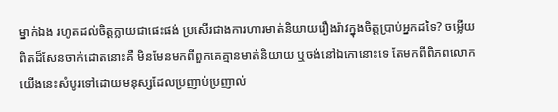ម្នាក់ឯង រហូតដល់ចិត្តក្លាយជាផេះផង់ ប្រសើរជាងការហារមាត់និយាយរឿងរ៉ាវក្នុងចិត្តប្រាប់អ្នកដទៃ? ចម្លើយពិតដ៏សែនចាក់ដោតនោះគឺ មិនមែនមកពីពួកគេគ្មានមាត់និយាយ ឬចង់នៅឯកោនោះទេ តែមកពីពិភពលោកយើងនេះសំបូរទៅដោយមនុស្សដែលប្រញាប់ប្រញាល់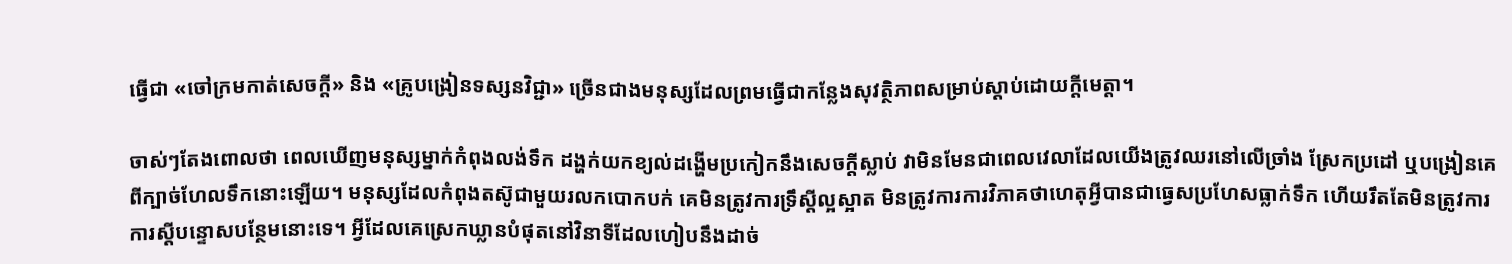ធ្វើជា «ចៅក្រមកាត់សេចក្ដី» និង «គ្រូបង្រៀនទស្សនវិជ្ជា» ច្រើនជាងមនុស្សដែលព្រមធ្វើជាកន្លែងសុវត្ថិភាពសម្រាប់ស្ដាប់ដោយក្ដីមេត្តា។

ចាស់ៗតែងពោលថា ពេលឃើញមនុស្សម្នាក់កំពុងលង់ទឹក ដង្ហក់យកខ្យល់ដង្ហើមប្រកៀកនឹងសេចក្ដីស្លាប់ វាមិនមែនជាពេលវេលាដែលយើងត្រូវឈរនៅលើច្រាំង ស្រែកប្រដៅ ឬបង្រៀនគេពីក្បាច់ហែលទឹកនោះឡើយ។ មនុស្សដែលកំពុងតស៊ូជាមួយរលកបោកបក់ គេមិនត្រូវការទ្រឹស្ដីល្អស្អាត មិនត្រូវការការវិភាគថាហេតុអ្វីបានជាធ្វេសប្រហែសធ្លាក់ទឹក ហើយរឹតតែមិនត្រូវការការស្ដីបន្ទោសបន្ថែមនោះទេ។ អ្វីដែលគេស្រេកឃ្លានបំផុតនៅវិនាទីដែលហៀបនឹងដាច់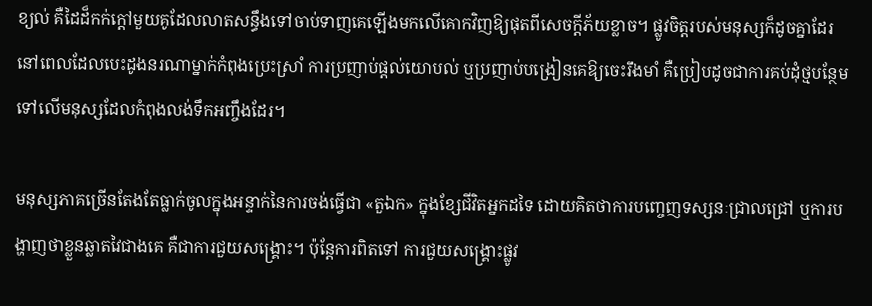ខ្យល់ គឺដៃដ៏កក់ក្ដៅមួយគូដែលលាតសន្ធឹងទៅចាប់ទាញគេឡើងមកលើគោកវិញឱ្យផុតពីសេចក្ដីភ័យខ្លាច។ ផ្លូវចិត្តរបស់មនុស្សក៏ដូចគ្នាដែរ នៅពេលដែលបេះដូងនរណាម្នាក់កំពុងប្រេះស្រាំ ការប្រញាប់ផ្ដល់យោបល់ ឬប្រញាប់បង្រៀនគេឱ្យចេះរឹងមាំ គឺប្រៀបដូចជាការគប់ដុំថ្មបន្ថែមទៅលើមនុស្សដែលកំពុងលង់ទឹកអញ្ចឹងដែរ។

មនុស្សភាគច្រើនតែងតែធ្លាក់ចូលក្នុងអន្ទាក់នៃការចង់ធ្វើជា «តួឯក» ក្នុងខ្សែជីវិតអ្នកដទៃ ដោយគិតថាការបញ្ចេញទស្សនៈជ្រាលជ្រៅ ឬការបង្ហាញថាខ្លួនឆ្លាតវៃជាងគេ គឺជាការជួយសង្គ្រោះ។ ប៉ុន្តែការពិតទៅ ការជួយសង្គ្រោះផ្លូវ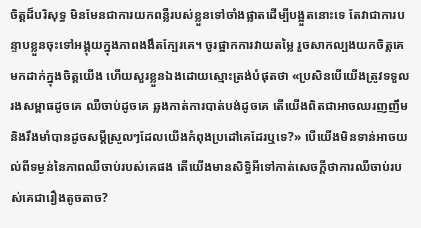ចិត្តដ៏បរិសុទ្ធ មិនមែនជាការយកពន្លឺរបស់ខ្លួនទៅចាំងផ្លាតដើម្បីបង្អួតនោះទេ តែវាជាការបន្ទាបខ្លួនចុះទៅអង្គុយក្នុងភាពងងឹតក្បែរគេ។ ចូរផ្អាកការវាយតម្លៃ រួចសាកល្បងយកចិត្តគេមកដាក់ក្នុងចិត្តយើង ហើយសួរខ្លួនឯងដោយស្មោះត្រង់បំផុតថា «ប្រសិនបើយើងត្រូវទទួលរងសម្ពាធដូចគេ ឈឺចាប់ដូចគេ ឆ្លងកាត់ការបាត់បង់ដូចគេ តើយើងពិតជាអាចឈរញញឹម និងរឹងមាំបានដូចសម្ដីស្រួលៗដែលយើងកំពុងប្រដៅគេដែរឬទេ?» បើយើងមិនទាន់អាចយល់ពីទម្ងន់នៃភាពឈឺចាប់របស់គេផង តើយើងមានសិទ្ធិអីទៅកាត់សេចក្ដីថាការឈឺចាប់របស់គេជារឿងតូចតាច?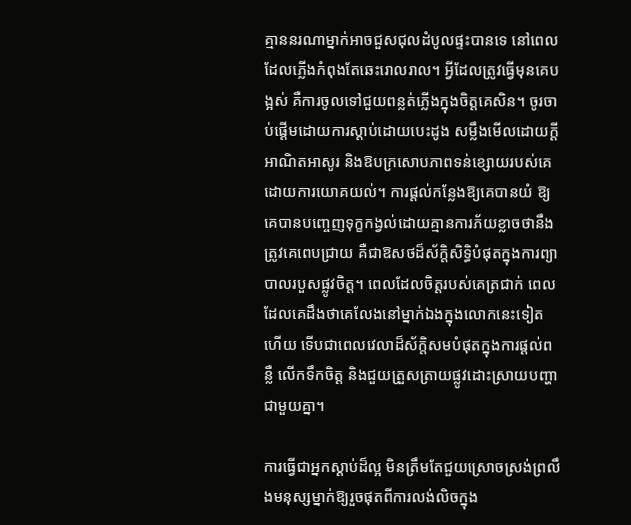គ្មាននរណាម្នាក់អាចជួសជុលដំបូលផ្ទះបានទេ នៅពេលដែលភ្លើងកំពុងតែឆេះរោលរាល។ អ្វីដែលត្រូវធ្វើមុនគេបង្អស់ គឺការចូលទៅជួយពន្លត់ភ្លើងក្នុងចិត្តគេសិន។ ចូរចាប់ផ្ដើមដោយការស្ដាប់ដោយបេះដូង សម្លឹងមើលដោយក្ដីអាណិតអាសូរ និងឱបក្រសោបភាពទន់ខ្សោយរបស់គេដោយការយោគយល់។ ការផ្ដល់កន្លែងឱ្យគេបានយំ ឱ្យគេបានបញ្ចេញទុក្ខកង្វល់ដោយគ្មានការភ័យខ្លាចថានឹងត្រូវគេពេបជ្រាយ គឺជាឱសថដ៏ស័ក្តិសិទ្ធិបំផុតក្នុងការព្យាបាលរបួសផ្លូវចិត្ត។ ពេលដែលចិត្តរបស់គេត្រជាក់ ពេលដែលគេដឹងថាគេលែងនៅម្នាក់ឯងក្នុងលោកនេះទៀតហើយ ទើបជាពេលវេលាដ៏ស័ក្តិសមបំផុតក្នុងការផ្ដល់ពន្លឺ លើកទឹកចិត្ត និងជួយត្រួសត្រាយផ្លូវដោះស្រាយបញ្ហាជាមួយគ្នា។

ការធ្វើជាអ្នកស្ដាប់ដ៏ល្អ មិនត្រឹមតែជួយស្រោចស្រង់ព្រលឹងមនុស្សម្នាក់ឱ្យរួចផុតពីការលង់លិចក្នុង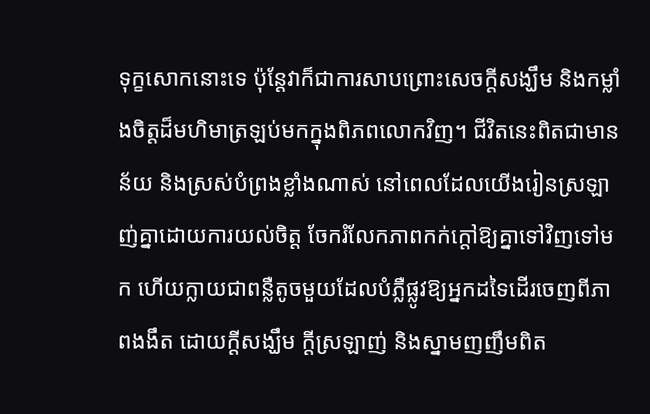ទុក្ខសោកនោះទេ ប៉ុន្តែវាក៏ជាការសាបព្រោះសេចក្ដីសង្ឃឹម និងកម្លាំងចិត្តដ៏មហិមាត្រឡប់មកក្នុងពិភពលោកវិញ។ ជីវិតនេះពិតជាមានន័យ និងស្រស់បំព្រងខ្លាំងណាស់ នៅពេលដែលយើងរៀនស្រឡាញ់គ្នាដោយការយល់ចិត្ត ចែករំលែកភាពកក់ក្ដៅឱ្យគ្នាទៅវិញទៅមក ហើយក្លាយជាពន្លឺតូចមួយដែលបំភ្លឺផ្លូវឱ្យអ្នកដទៃដើរចេញពីភាពងងឹត ដោយក្ដីសង្ឃឹម ក្ដីស្រឡាញ់ និងស្នាមញញឹមពិត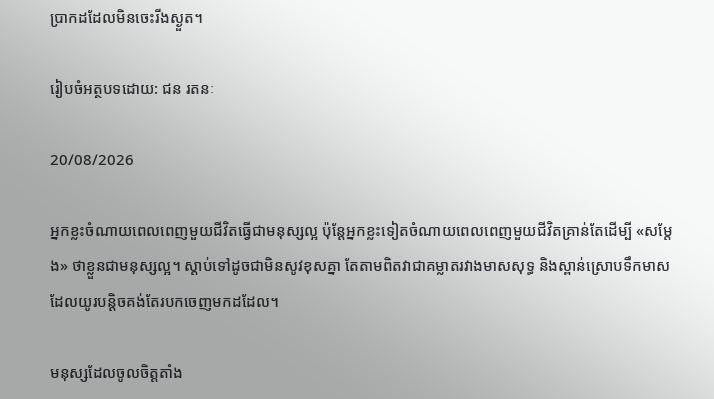ប្រាកដដែលមិនចេះរីងស្ងួត។

រៀបចំអត្ថបទដោយ: ជន រតនៈ

20/08/2026

អ្នកខ្លះចំណាយពេលពេញមួយជីវិតធ្វើជាមនុស្សល្អ ប៉ុន្តែអ្នកខ្លះទៀតចំណាយពេលពេញមួយជីវិតគ្រាន់តែដើម្បី «សម្ដែង» ថាខ្លួនជាមនុស្សល្អ។ ស្ដាប់ទៅដូចជាមិនសូវខុសគ្នា តែតាមពិតវាជាគម្លាតរវាងមាសសុទ្ធ និងស្ពាន់ស្រោបទឹកមាស ដែលយូរបន្តិចគង់តែរបកចេញមកដដែល។

មនុស្សដែលចូលចិត្តតាំង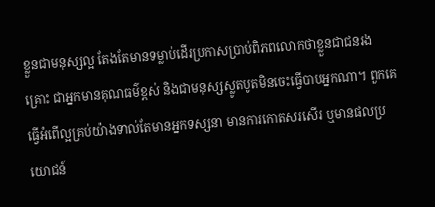ខ្លួនជាមនុស្សល្អ តែងតែមានទម្លាប់ដើរប្រកាសប្រាប់ពិភពលោកថាខ្លួនជាជនរងគ្រោះ ជាអ្នកមានគុណធម៌ខ្ពស់ និងជាមនុស្សស្លូតបូតមិនចេះធ្វើបាបអ្នកណា។ ពួកគេធ្វើអំពើល្អគ្រប់យ៉ាងទាល់តែមានអ្នកទស្សនា មានការកោតសរសើរ ឬមានផលប្រយោជន៍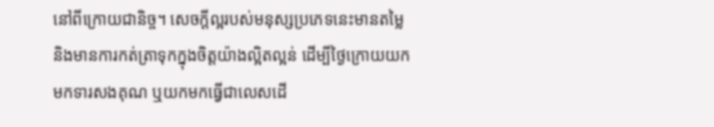នៅពីក្រោយជានិច្ច។ សេចក្ដីល្អរបស់មនុស្សប្រភេទនេះមានតម្លៃ និងមានការកត់ត្រាទុកក្នុងចិត្តយ៉ាងល្អិតល្អន់ ដើម្បីថ្ងៃក្រោយយកមកទារសងគុណ ឬយកមកធ្វើជាលេសដើ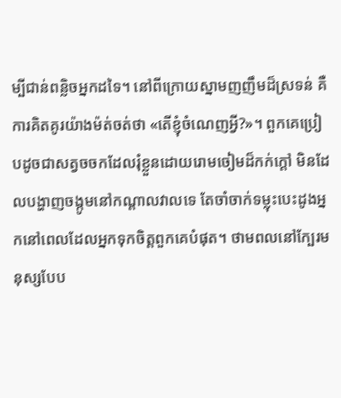ម្បីជាន់ពន្លិចអ្នកដទៃ។ នៅពីក្រោយស្នាមញញឹមដ៏ស្រទន់ គឺការគិតគូរយ៉ាងម៉ត់ចត់ថា «តើខ្ញុំចំណេញអ្វី?»។ ពួកគេប្រៀបដូចជាសត្វចចកដែលរុំខ្លួនដោយរោមចៀមដ៏កក់ក្ដៅ មិនដែលបង្ហាញចង្កូមនៅកណ្ដាលវាលទេ តែចាំចាក់ទម្លុះបេះដូងអ្នកនៅពេលដែលអ្នកទុកចិត្តពួកគេបំផុត។ ថាមពលនៅក្បែរមនុស្សបែប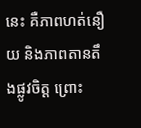នេះ គឺភាពហត់នឿយ និងភាពតានតឹងផ្លូវចិត្ត ព្រោះ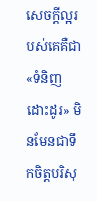សេចក្ដីល្អរបស់គេគឺជា «ទំនិញដោះដូរ» មិនមែនជាទឹកចិត្តបរិសុ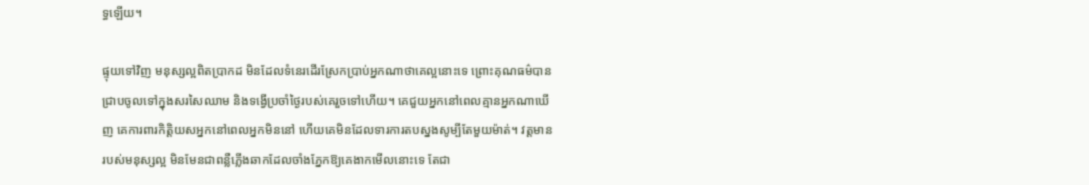ទ្ធឡើយ។

ផ្ទុយទៅវិញ មនុស្សល្អពិតប្រាកដ មិនដែលទំនេរដើរស្រែកប្រាប់អ្នកណាថាគេល្អនោះទេ ព្រោះគុណធម៌បានជ្រាបចូលទៅក្នុងសរសៃឈាម និងទង្វើប្រចាំថ្ងៃរបស់គេរួចទៅហើយ។ គេជួយអ្នកនៅពេលគ្មានអ្នកណាឃើញ គេការពារកិត្តិយសអ្នកនៅពេលអ្នកមិននៅ ហើយគេមិនដែលទារការតបស្នងសូម្បីតែមួយម៉ាត់។ វត្តមានរបស់មនុស្សល្អ មិនមែនជាពន្លឺភ្លើងឆាកដែលចាំងភ្នែកឱ្យគេងាកមើលនោះទេ តែជា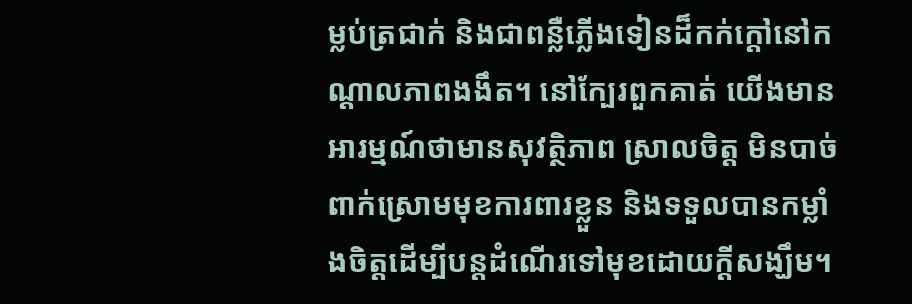ម្លប់ត្រជាក់ និងជាពន្លឺភ្លើងទៀនដ៏កក់ក្ដៅនៅកណ្ដាលភាពងងឹត។ នៅក្បែរពួកគាត់ យើងមានអារម្មណ៍ថាមានសុវត្ថិភាព ស្រាលចិត្ត មិនបាច់ពាក់ស្រោមមុខការពារខ្លួន និងទទួលបានកម្លាំងចិត្តដើម្បីបន្តដំណើរទៅមុខដោយក្ដីសង្ឃឹម។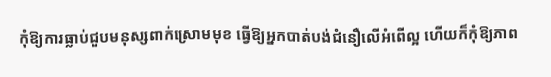កុំឱ្យការធ្លាប់ជួបមនុស្សពាក់ស្រោមមុខ ធ្វើឱ្យអ្នកបាត់បង់ជំនឿលើអំពើល្អ ហើយក៏កុំឱ្យភាព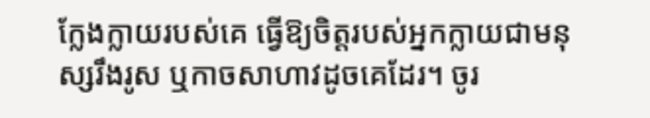ក្លែងក្លាយរបស់គេ ធ្វើឱ្យចិត្តរបស់អ្នកក្លាយជាមនុស្សរឹងរូស ឬកាចសាហាវដូចគេដែរ។ ចូរ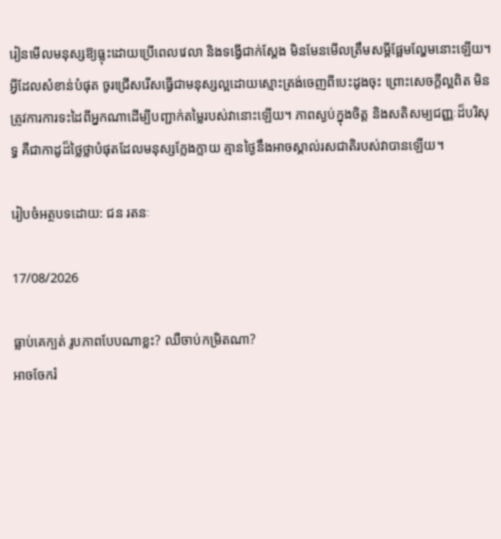រៀនមើលមនុស្សឱ្យធ្លុះដោយប្រើពេលវេលា និងទង្វើជាក់ស្ដែង មិនមែនមើលត្រឹមសម្ដីផ្អែមល្ហែមនោះឡើយ។ អ្វីដែលសំខាន់បំផុត ចូរជ្រើសរើសធ្វើជាមនុស្សល្អដោយស្មោះត្រង់ចេញពីបេះដូងចុះ ព្រោះសេចក្ដីល្អពិត មិនត្រូវការការទះដៃពីអ្នកណាដើម្បីបញ្ជាក់តម្លៃរបស់វានោះឡើយ។ ភាពស្ងប់ក្នុងចិត្ត និងសតិសម្បជញ្ញៈដ៏បរិសុទ្ធ គឺជាកាដូដ៏ថ្លៃថ្លាបំផុតដែលមនុស្សក្លែងក្លាយ គ្មានថ្ងៃនឹងអាចស្គាល់រសជាតិរបស់វាបានឡើយ។

រៀបចំអត្ថបទដោយ: ជន រតនៈ

17/08/2026

ធ្លាប់គេក្បត់ រូបភាពបែបណាខ្លះ? ឈឺចាប់កម្រិតណា?
អាចចែករំ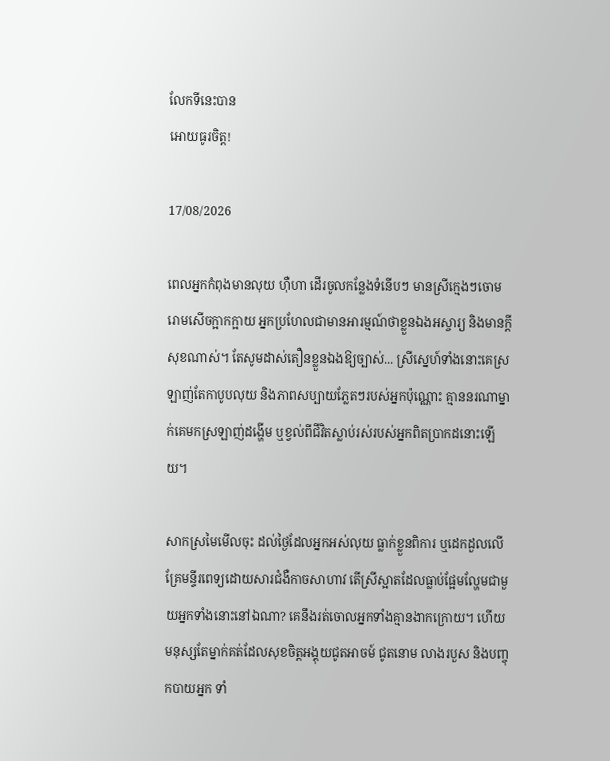លែកទីនេះបាន
អោយធូរចិត្ត!

17/08/2026

ពេលអ្នកកំពុងមានលុយ ហ៊ឺហា ដើរចូលកន្លែងទំនើបៗ មានស្រីក្មេងៗចោមរោមសើចក្អាកក្អាយ អ្នកប្រហែលជាមានអារម្មណ៍ថាខ្លួនឯងអស្ចារ្យ និងមានក្តីសុខណាស់។ តែសូមដាស់តឿនខ្លួនឯងឱ្យច្បាស់... ស្រីស្នេហ៍ទាំងនោះគេស្រឡាញ់តែកាបូបលុយ និងភាពសប្បាយភ្លែតៗរបស់អ្នកប៉ុណ្ណោះ គ្មាននរណាម្នាក់គេមកស្រឡាញ់ដង្ហើម ឬខ្វល់ពីជីវិតស្លាប់រស់របស់អ្នកពិតប្រាកដនោះឡើយ។

សាកស្រមៃមើលចុះ ដល់ថ្ងៃដែលអ្នកអស់លុយ ធ្លាក់ខ្លួនពិការ ឬដេកដួលលើគ្រែមន្ទីរពេទ្យដោយសារជំងឺកាចសាហាវ តើស្រីស្អាតដែលធ្លាប់ផ្អែមល្ហែមជាមួយអ្នកទាំងនោះនៅឯណា? គេនឹងរត់ចោលអ្នកទាំងគ្មានងាកក្រោយ។ ហើយមនុស្សតែម្នាក់គត់ដែលសុខចិត្តអង្គុយជូតអាចម៍ ជូតនោម លាងរបួស និងបញ្ចុកបាយអ្នក ទាំ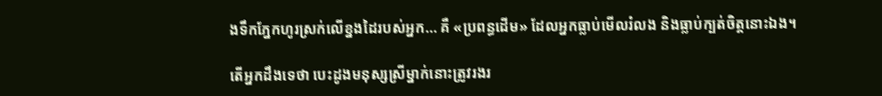ងទឹកភ្នែកហូរស្រក់លើខ្នងដៃរបស់អ្នក... គឺ «ប្រពន្ធដើម» ដែលអ្នកធ្លាប់មើលរំលង និងធ្លាប់ក្បត់ចិត្តនោះឯង។

តើអ្នកដឹងទេថា បេះដូងមនុស្សស្រីម្នាក់នោះត្រូវរងរ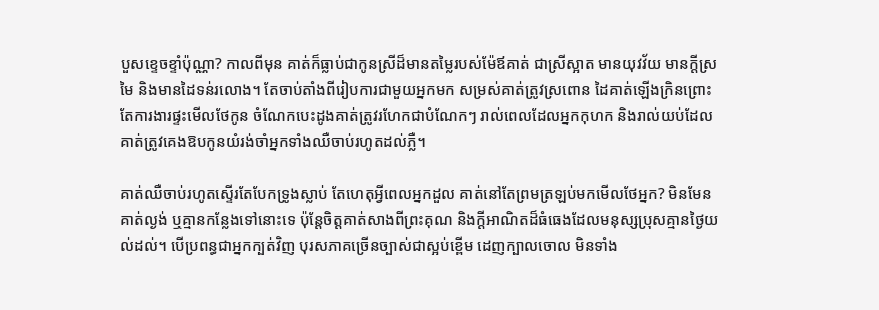បួសខ្ទេចខ្ទាំប៉ុណ្ណា? កាលពីមុន គាត់ក៏ធ្លាប់ជាកូនស្រីដ៏មានតម្លៃរបស់ម៉ែឪគាត់ ជាស្រីស្អាត មានយុវវ័យ មានក្តីស្រមៃ និងមានដៃទន់រលោង។ តែចាប់តាំងពីរៀបការជាមួយអ្នកមក សម្រស់គាត់ត្រូវស្រពោន ដៃគាត់ឡើងក្រិនព្រោះតែការងារផ្ទះមើលថែកូន ចំណែកបេះដូងគាត់ត្រូវរហែកជាបំណែកៗ រាល់ពេលដែលអ្នកកុហក និងរាល់យប់ដែលគាត់ត្រូវគេងឱបកូនយំរង់ចាំអ្នកទាំងឈឺចាប់រហូតដល់ភ្លឺ។

គាត់ឈឺចាប់រហូតស្ទើរតែបែកទ្រូងស្លាប់ តែហេតុអ្វីពេលអ្នកដួល គាត់នៅតែព្រមត្រឡប់មកមើលថែអ្នក? មិនមែនគាត់ល្ងង់ ឬគ្មានកន្លែងទៅនោះទេ ប៉ុន្តែចិត្តគាត់សាងពីព្រះគុណ និងក្តីអាណិតដ៏ធំធេងដែលមនុស្សប្រុសគ្មានថ្ងៃយល់ដល់។ បើប្រពន្ធជាអ្នកក្បត់វិញ បុរសភាគច្រើនច្បាស់ជាស្អប់ខ្ពើម ដេញក្បាលចោល មិនទាំង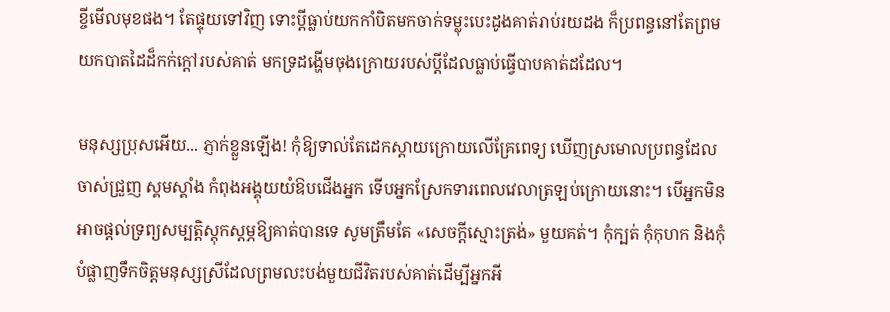ខ្ចីមើលមុខផង។ តែផ្ទុយទៅវិញ ទោះប្ដីធ្លាប់យកកាំបិតមកចាក់ទម្លុះបេះដូងគាត់រាប់រយដង ក៏ប្រពន្ធនៅតែព្រមយកបាតដៃដ៏កក់ក្តៅរបស់គាត់ មកទ្រដង្ហើមចុងក្រោយរបស់ប្ដីដែលធ្លាប់ធ្វើបាបគាត់ដដែល។

មនុស្សប្រុសអើយ... ភ្ញាក់ខ្លួនឡើង! កុំឱ្យទាល់តែដេកស្ដាយក្រោយលើគ្រែពេទ្យ ឃើញស្រមោលប្រពន្ធដែលចាស់ជ្រួញ ស្គមស្គាំង កំពុងអង្គុយយំឱបជើងអ្នក ទើបអ្នកស្រែកទារពេលវេលាត្រឡប់ក្រោយនោះ។ បើអ្នកមិនអាចផ្ដល់ទ្រព្យសម្បត្តិស្តុកស្តម្ភឱ្យគាត់បានទេ សូមត្រឹមតែ «សេចក្តីស្មោះត្រង់» មួយគត់។ កុំក្បត់ កុំកុហក និងកុំបំផ្លាញទឹកចិត្តមនុស្សស្រីដែលព្រមលះបង់មួយជីវិតរបស់គាត់ដើម្បីអ្នកអី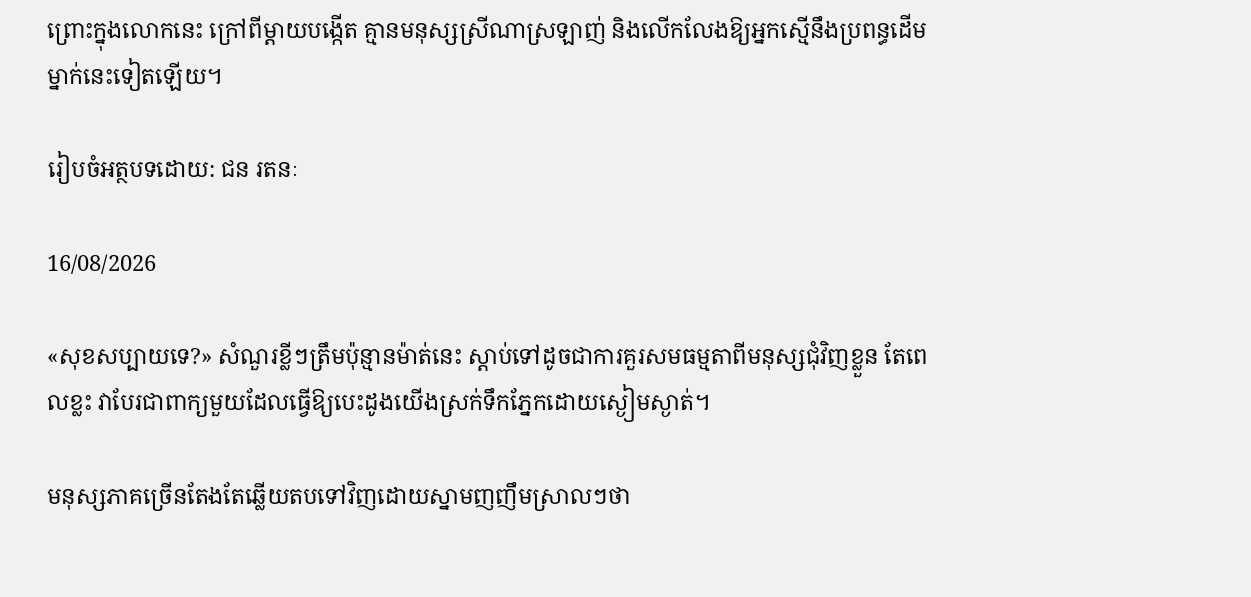ព្រោះក្នុងលោកនេះ ក្រៅពីម្ដាយបង្កើត គ្មានមនុស្សស្រីណាស្រឡាញ់ និងលើកលែងឱ្យអ្នកស្មើនឹងប្រពន្ធដើមម្នាក់នេះទៀតឡើយ។

រៀបចំអត្ថបទដោយ: ជន រតនៈ

16/08/2026

«សុខសប្បាយទេ?» សំណួរខ្លីៗត្រឹមប៉ុន្មានម៉ាត់នេះ ស្ដាប់ទៅដូចជាការគួរសមធម្មតាពីមនុស្សជុំវិញខ្លួន តែពេលខ្លះ វាបែរជាពាក្យមួយដែលធ្វើឱ្យបេះដូងយើងស្រក់ទឹកភ្នែកដោយស្ងៀមស្ងាត់។

មនុស្សភាគច្រើនតែងតែឆ្លើយតបទៅវិញដោយស្នាមញញឹមស្រាលៗថា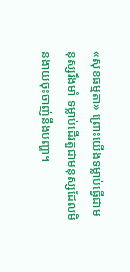«សុខធម្មតា» ព្រោះយើងទម្លាប់ធ្វើជាមនុស្សរឹងមាំ ទម្លាប់ដើរតួជាមនុស្សដែលមិនងាយចុះចាញ់នឹងបញ្ហា។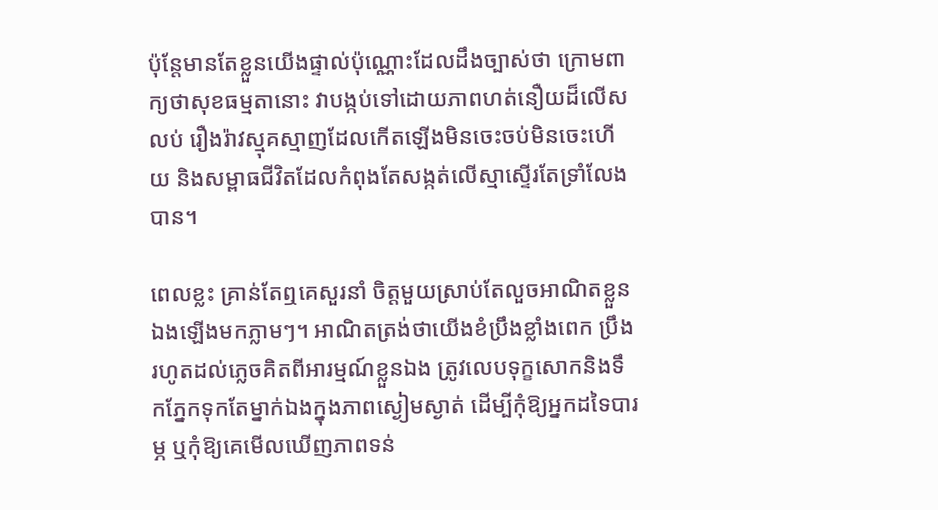ប៉ុន្តែមានតែខ្លួនយើងផ្ទាល់ប៉ុណ្ណោះដែលដឹងច្បាស់ថា ក្រោមពាក្យថាសុខធម្មតានោះ វាបង្កប់ទៅដោយភាពហត់នឿយដ៏លើសលប់ រឿងរ៉ាវស្មុគស្មាញដែលកើតឡើងមិនចេះចប់មិនចេះហើយ និងសម្ពាធជីវិតដែលកំពុងតែសង្កត់លើស្មាស្ទើរតែទ្រាំលែងបាន។

ពេលខ្លះ គ្រាន់តែឮគេសួរនាំ ចិត្តមួយស្រាប់តែលួចអាណិតខ្លួនឯងឡើងមកភ្លាមៗ។ អាណិតត្រង់ថាយើងខំប្រឹងខ្លាំងពេក ប្រឹងរហូតដល់ភ្លេចគិតពីអារម្មណ៍ខ្លួនឯង ត្រូវលេបទុក្ខសោកនិងទឹកភ្នែកទុកតែម្នាក់ឯងក្នុងភាពស្ងៀមស្ងាត់ ដើម្បីកុំឱ្យអ្នកដទៃបារម្ភ ឬកុំឱ្យគេមើលឃើញភាពទន់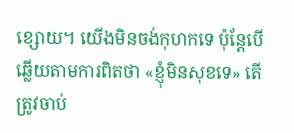ខ្សោយ។ យើងមិនចង់កុហកទេ ប៉ុន្តែបើឆ្លើយតាមការពិតថា «ខ្ញុំមិនសុខទេ» តើត្រូវចាប់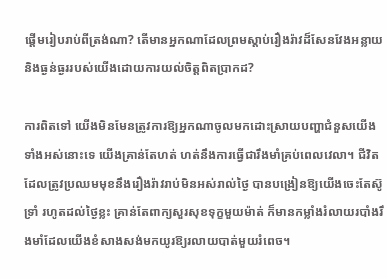ផ្ដើមរៀបរាប់ពីត្រង់ណា? តើមានអ្នកណាដែលព្រមស្ដាប់រឿងរ៉ាវដ៏សែនវែងអន្លាយ និងធ្ងន់ធ្ងររបស់យើងដោយការយល់ចិត្តពិតប្រាកដ?

ការពិតទៅ យើងមិនមែនត្រូវការឱ្យអ្នកណាចូលមកដោះស្រាយបញ្ហាជំនួសយើងទាំងអស់នោះទេ យើងគ្រាន់តែហត់ ហត់នឹងការធ្វើជារឹងមាំគ្រប់ពេលវេលា។ ជីវិតដែលត្រូវប្រឈមមុខនឹងរឿងរ៉ាវរាប់មិនអស់រាល់ថ្ងៃ បានបង្រៀនឱ្យយើងចេះតែស៊ូទ្រាំ រហូតដល់ថ្ងៃខ្លះ គ្រាន់តែពាក្យសួរសុខទុក្ខមួយម៉ាត់ ក៏មានកម្លាំងរំលាយរបាំងរឹងមាំដែលយើងខំសាងសង់មកយូរឱ្យរលាយបាត់មួយរំពេច។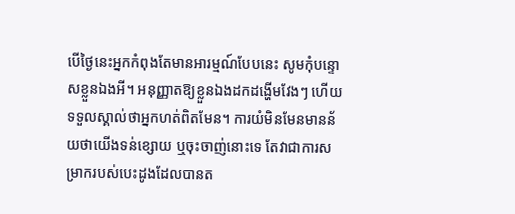បើថ្ងៃនេះអ្នកកំពុងតែមានអារម្មណ៍បែបនេះ សូមកុំបន្ទោសខ្លួនឯងអី។ អនុញ្ញាតឱ្យខ្លួនឯងដកដង្ហើមវែងៗ ហើយទទួលស្គាល់ថាអ្នកហត់ពិតមែន។ ការយំមិនមែនមានន័យថាយើងទន់ខ្សោយ ឬចុះចាញ់នោះទេ តែវាជាការសម្រាករបស់បេះដូងដែលបានត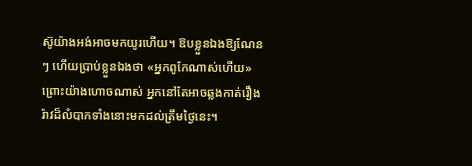ស៊ូយ៉ាងអង់អាចមកយូរហើយ។ ឱបខ្លួនឯងឱ្យណែនៗ ហើយប្រាប់ខ្លួនឯងថា «អ្នកពូកែណាស់ហើយ» ព្រោះយ៉ាងហោចណាស់ អ្នកនៅតែអាចឆ្លងកាត់រឿងរ៉ាវដ៏លំបាកទាំងនោះមកដល់ត្រឹមថ្ងៃនេះ។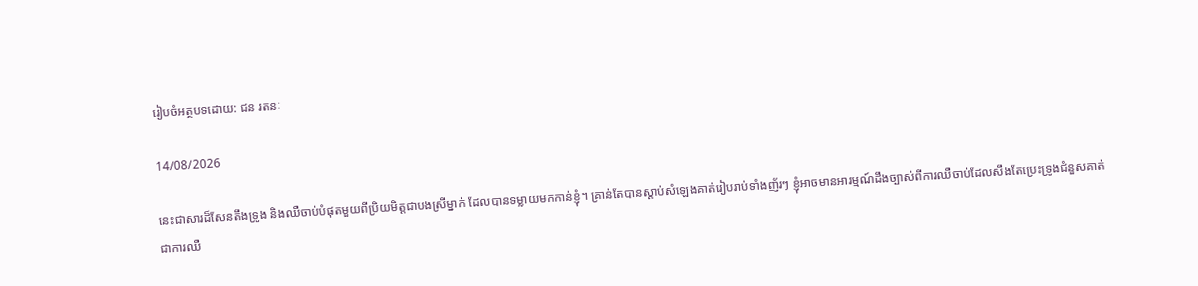រៀបចំអត្ថបទដោយ: ជន រតនៈ

14/08/2026

នេះជាសារដ៏សែនតឹងទ្រូង និងឈឺចាប់បំផុតមួយពីប្រិយមិត្តជាបងស្រីម្នាក់ ដែលបានទម្លាយមកកាន់ខ្ញុំ។ គ្រាន់តែបានស្ដាប់សំឡេងគាត់រៀបរាប់ទាំងញ័រៗ ខ្ញុំអាចមានអារម្មណ៍ដឹងច្បាស់ពីការឈឺចាប់ដែលសឹងតែប្រេះទ្រូងជំនួសគាត់ ជាការឈឺ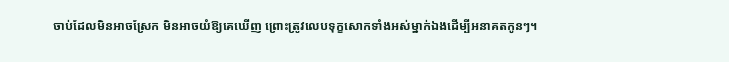ចាប់ដែលមិនអាចស្រែក មិនអាចយំឱ្យគេឃើញ ព្រោះត្រូវលេបទុក្ខសោកទាំងអស់ម្នាក់ឯងដើម្បីអនាគតកូនៗ។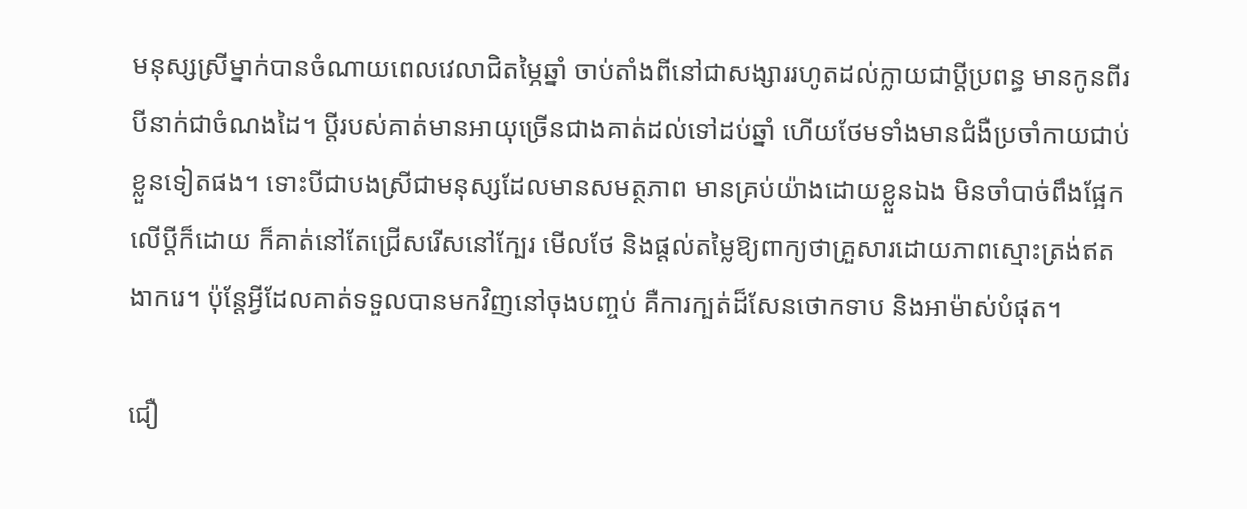មនុស្សស្រីម្នាក់បានចំណាយពេលវេលាជិតម្ភៃឆ្នាំ ចាប់តាំងពីនៅជាសង្សាររហូតដល់ក្លាយជាប្ដីប្រពន្ធ មានកូនពីរ បីនាក់ជាចំណងដៃ។ ប្ដីរបស់គាត់មានអាយុច្រើនជាងគាត់ដល់ទៅដប់ឆ្នាំ ហើយថែមទាំងមានជំងឺប្រចាំកាយជាប់ខ្លួនទៀតផង។ ទោះបីជាបងស្រីជាមនុស្សដែលមានសមត្ថភាព មានគ្រប់យ៉ាងដោយខ្លួនឯង មិនចាំបាច់ពឹងផ្អែកលើប្ដីក៏ដោយ ក៏គាត់នៅតែជ្រើសរើសនៅក្បែរ មើលថែ និងផ្ដល់តម្លៃឱ្យពាក្យថាគ្រួសារដោយភាពស្មោះត្រង់ឥតងាករេ។ ប៉ុន្តែអ្វីដែលគាត់ទទួលបានមកវិញនៅចុងបញ្ចប់ គឺការក្បត់ដ៏សែនថោកទាប និងអាម៉ាស់បំផុត។

ជឿ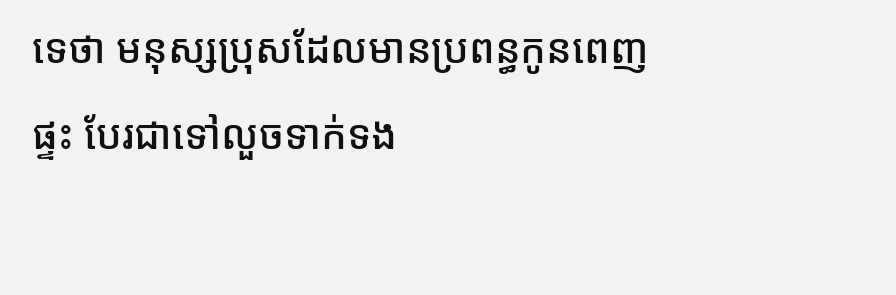ទេថា មនុស្សប្រុសដែលមានប្រពន្ធកូនពេញផ្ទះ បែរជាទៅលួចទាក់ទង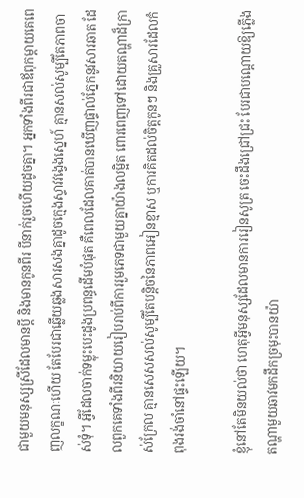ជាមួយមនុស្សស្រីដែលមានប្ដី និងមានកូនពីរ បីនាក់រួចហើយដូចគ្នា។ អ្នកទាំងពីរជាឪពុកម្ដាយគេពេញលក្ខណៈហើយ តែបែរជាឆ្លើយឆ្លងសារសងគ្នាដូចក្មេងស្ទាវវង្វេងស្នេហ៍ គ្មានសល់សូម្បីតែភាពចាស់ទុំ។ អ្វីដែលចាក់ទម្លុះបេះដូងប្រពន្ធដើមបំផុត គឺពេលដែលគាត់បានឃើញផ្ទាល់ភ្នែកនូវសារឆាត ដែលពួកគេទាំងពីរនិយាយរៀបរាប់ពីការរួមភេទជាមួយគ្នាយ៉ាងលម្អិត ពោរពេញទៅដោយតណ្ហាដ៏ក្រាស់ក្រែល គ្មានសេសសល់សូម្បីតែបន្តិចនៃភាពអៀនខ្មាស ឬការគិតដល់ចិត្តកូនៗ និងគ្រួសារដែលកំពុងរង់ចាំនៅផ្ទះឡើយ។

ខ្ញុំនៅតែមិនយល់ថា ហេតុអ្វីមនុស្សដែលមានការរៀនសូត្រ ចេះដឹងជ្រៅជ្រះ បែរជាបណ្ដោយឱ្យភ្លើងតណ្ហាមួយឆាវមកដឹកច្រមុះបានយ៉ា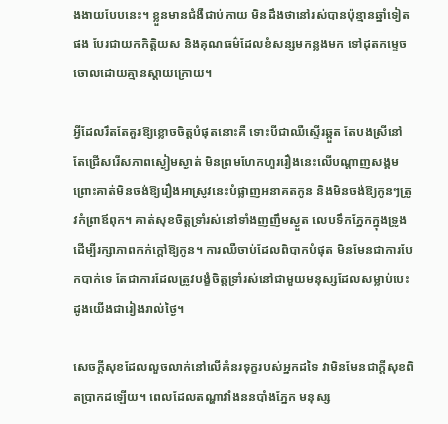ងងាយបែបនេះ។ ខ្លួនមានជំងឺជាប់កាយ មិនដឹងថានៅរស់បានប៉ុន្មានឆ្នាំទៀតផង បែរជាយកកិត្តិយស និងគុណធម៌ដែលខំសន្សមកន្លងមក ទៅដុតកម្ទេចចោលដោយគ្មានស្ដាយក្រោយ។

អ្វីដែលរឹតតែគួរឱ្យខ្លោចចិត្តបំផុតនោះគឺ ទោះបីជាឈឺស្ទើរឆ្កួត តែបងស្រីនៅតែជ្រើសរើសភាពស្ងៀមស្ងាត់ មិនព្រមហែកហួររឿងនេះលើបណ្ដាញសង្គម ព្រោះគាត់មិនចង់ឱ្យរឿងអាស្រូវនេះបំផ្លាញអនាគតកូន និងមិនចង់ឱ្យកូនៗត្រូវកំព្រាឪពុក។ គាត់សុខចិត្តទ្រាំរស់នៅទាំងញញឹមស្ងួត លេបទឹកភ្នែកក្នុងទ្រូង ដើម្បីរក្សាភាពកក់ក្ដៅឱ្យកូន។ ការឈឺចាប់ដែលពិបាកបំផុត មិនមែនជាការបែកបាក់ទេ តែជាការដែលត្រូវបង្ខំចិត្តទ្រាំរស់នៅជាមួយមនុស្សដែលសម្លាប់បេះដូងយើងជារៀងរាល់ថ្ងៃ។

សេចក្ដីសុខដែលលួចលាក់នៅលើគំនរទុក្ខរបស់អ្នកដទៃ វាមិនមែនជាក្ដីសុខពិតប្រាកដឡើយ។ ពេលដែលតណ្ហាវាំងននបាំងភ្នែក មនុស្ស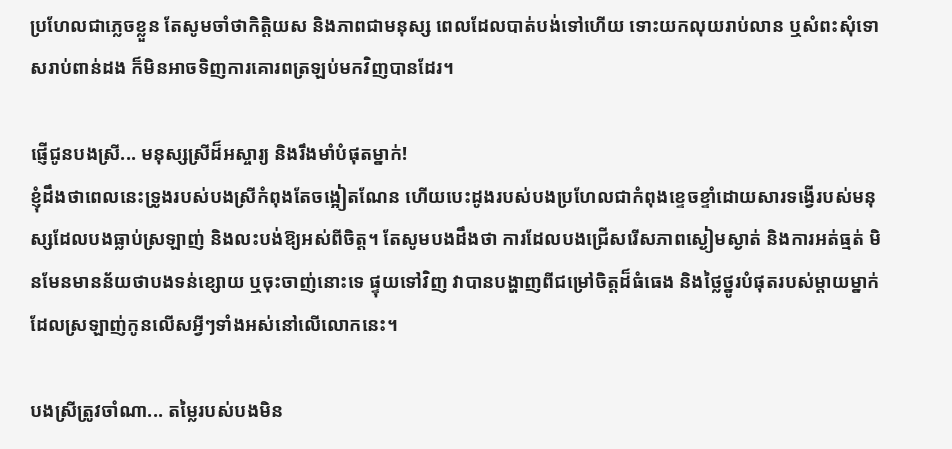ប្រហែលជាភ្លេចខ្លួន តែសូមចាំថាកិត្តិយស និងភាពជាមនុស្ស ពេលដែលបាត់បង់ទៅហើយ ទោះយកលុយរាប់លាន ឬសំពះសុំទោសរាប់ពាន់ដង ក៏មិនអាចទិញការគោរពត្រឡប់មកវិញបានដែរ។

ផ្ញើជូនបងស្រី... មនុស្សស្រីដ៏អស្ចារ្យ និងរឹងមាំបំផុតម្នាក់!
ខ្ញុំដឹងថាពេលនេះទ្រូងរបស់បងស្រីកំពុងតែចង្អៀតណែន ហើយបេះដូងរបស់បងប្រហែលជាកំពុងខ្ទេចខ្ទាំដោយសារទង្វើរបស់មនុស្សដែលបងធ្លាប់ស្រឡាញ់ និងលះបង់ឱ្យអស់ពីចិត្ត។ តែសូមបងដឹងថា ការដែលបងជ្រើសរើសភាពស្ងៀមស្ងាត់ និងការអត់ធ្មត់ មិនមែនមានន័យថាបងទន់ខ្សោយ ឬចុះចាញ់នោះទេ ផ្ទុយទៅវិញ វាបានបង្ហាញពីជម្រៅចិត្តដ៏ធំធេង និងថ្លៃថ្នូរបំផុតរបស់ម្ដាយម្នាក់ ដែលស្រឡាញ់កូនលើសអ្វីៗទាំងអស់នៅលើលោកនេះ។

បងស្រីត្រូវចាំណា... តម្លៃរបស់បងមិន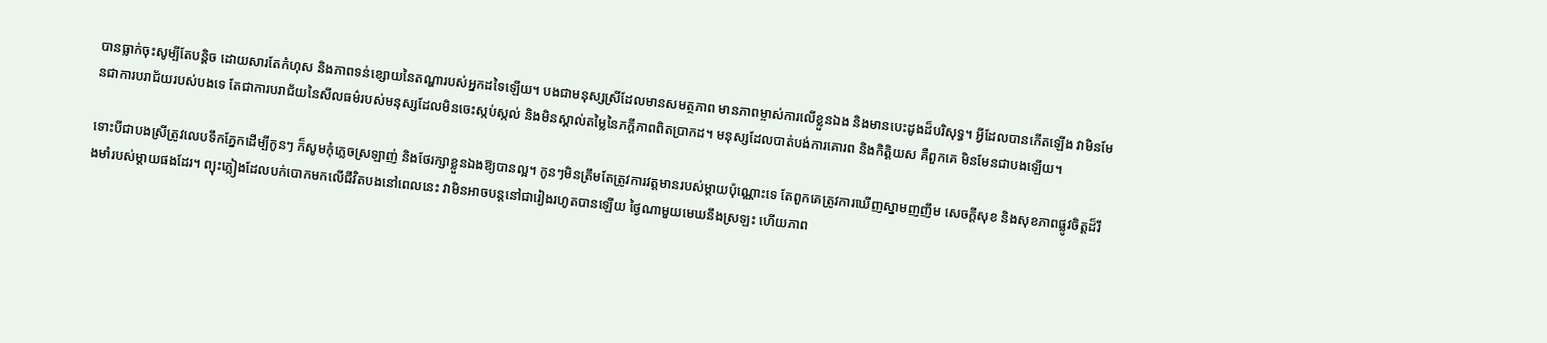បានធ្លាក់ចុះសូម្បីតែបន្តិច ដោយសារតែកំហុស និងភាពទន់ខ្សោយនៃតណ្ហារបស់អ្នកដទៃឡើយ។ បងជាមនុស្សស្រីដែលមានសមត្ថភាព មានភាពម្ចាស់ការលើខ្លួនឯង និងមានបេះដូងដ៏បរិសុទ្ធ។ អ្វីដែលបានកើតឡើង វាមិនមែនជាការបរាជ័យរបស់បងទេ តែជាការបរាជ័យនៃសីលធម៌របស់មនុស្សដែលមិនចេះស្កប់ស្កល់ និងមិនស្គាល់តម្លៃនៃភក្តីភាពពិតប្រាកដ។ មនុស្សដែលបាត់បង់ការគោរព និងកិត្តិយស គឺពួកគេ មិនមែនជាបងឡើយ។

ទោះបីជាបងស្រីត្រូវលេបទឹកភ្នែកដើម្បីកូនៗ ក៏សូមកុំភ្លេចស្រឡាញ់ និងថែរក្សាខ្លួនឯងឱ្យបានល្អ។ កូនៗមិនត្រឹមតែត្រូវការវត្តមានរបស់ម្ដាយប៉ុណ្ណោះទេ តែពួកគេត្រូវការឃើញស្នាមញញឹម សេចក្ដីសុខ និងសុខភាពផ្លូវចិត្តដ៏រឹងមាំរបស់ម្ដាយផងដែរ។ ព្យុះភ្លៀងដែលបក់បោកមកលើជីវិតបងនៅពេលនេះ វាមិនអាចបន្តនៅជារៀងរហូតបានឡើយ ថ្ងៃណាមួយមេឃនឹងស្រឡះ ហើយភាព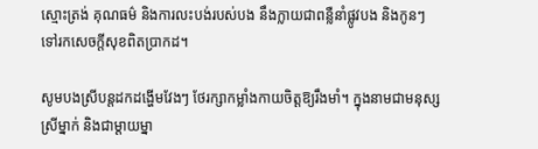ស្មោះត្រង់ គុណធម៌ និងការលះបង់របស់បង នឹងក្លាយជាពន្លឺនាំផ្លូវបង និងកូនៗទៅរកសេចក្ដីសុខពិតប្រាកដ។

សូមបងស្រីបន្តដកដង្ហើមវែងៗ ថែរក្សាកម្លាំងកាយចិត្តឱ្យរឹងមាំ។ ក្នុងនាមជាមនុស្សស្រីម្នាក់ និងជាម្ដាយម្នា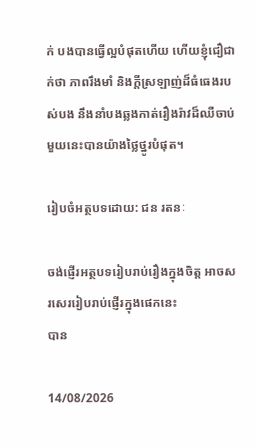ក់ បងបានធ្វើល្អបំផុតហើយ ហើយខ្ញុំជឿជាក់ថា ភាពរឹងមាំ និងក្ដីស្រឡាញ់ដ៏ធំធេងរបស់បង នឹងនាំបងឆ្លងកាត់រឿងរ៉ាវដ៏ឈឺចាប់មួយនេះបានយ៉ាងថ្លៃថ្នូរបំផុត។

រៀបចំអត្ថបទដោយ: ជន រតនៈ

ចង់ផ្ញើរអត្ថបទរៀបរាប់រឿងក្នុងចិត្ត អាចសរសេររៀបរាប់ផ្ញើរក្នុងផេកនេះ
បាន

14/08/2026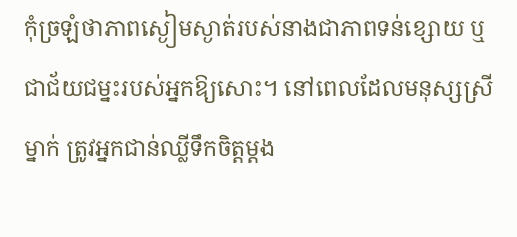កុំច្រឡំថាភាពស្ងៀមស្ងាត់របស់នាងជាភាពទន់ខ្សោយ ឬជាជ័យជម្នះរបស់អ្នកឱ្យសោះ។ នៅពេលដែលមនុស្សស្រីម្នាក់ ត្រូវអ្នកជាន់ឈ្លីទឹកចិត្តម្ដង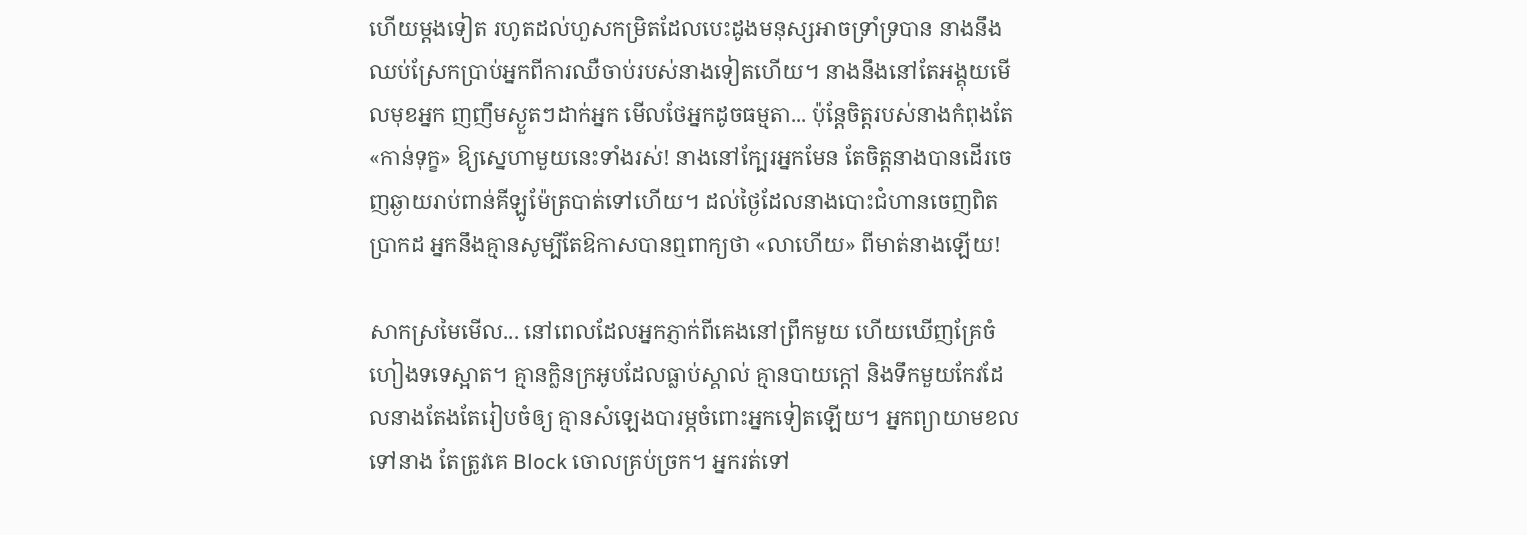ហើយម្ដងទៀត រហូតដល់ហួសកម្រិតដែលបេះដូងមនុស្សអាចទ្រាំទ្របាន នាងនឹងឈប់ស្រែកប្រាប់អ្នកពីការឈឺចាប់របស់នាងទៀតហើយ។ នាងនឹងនៅតែអង្គុយមើលមុខអ្នក ញញឹមស្ងួតៗដាក់អ្នក មើលថែអ្នកដូចធម្មតា... ប៉ុន្តែចិត្តរបស់នាងកំពុងតែ «កាន់ទុក្ខ» ឱ្យស្នេហាមួយនេះទាំងរស់! នាងនៅក្បែរអ្នកមែន តែចិត្តនាងបានដើរចេញឆ្ងាយរាប់ពាន់គីឡូម៉ែត្របាត់ទៅហើយ។ ដល់ថ្ងៃដែលនាងបោះជំហានចេញពិតប្រាកដ អ្នកនឹងគ្មានសូម្បីតែឱកាសបានឮពាក្យថា «លាហើយ» ពីមាត់នាងឡើយ!

សាកស្រមៃមើល... នៅពេលដែលអ្នកភ្ញាក់ពីគេងនៅព្រឹកមួយ ហើយឃើញគ្រែចំហៀងទទេស្អាត។ គ្មានក្លិនក្រអូបដែលធ្លាប់ស្គាល់ គ្មានបាយក្ដៅ និងទឹកមួយកែវដែលនាងតែងតែរៀបចំឲ្យ គ្មានសំឡេងបារម្ភចំពោះអ្នកទៀតឡើយ។ អ្នកព្យាយាមខលទៅនាង តែត្រូវគេ Block ចោលគ្រប់ច្រក។ អ្នករត់ទៅ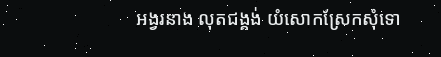អង្វរនាង លុតជង្គង់ យំសោកស្រែកសុំទោ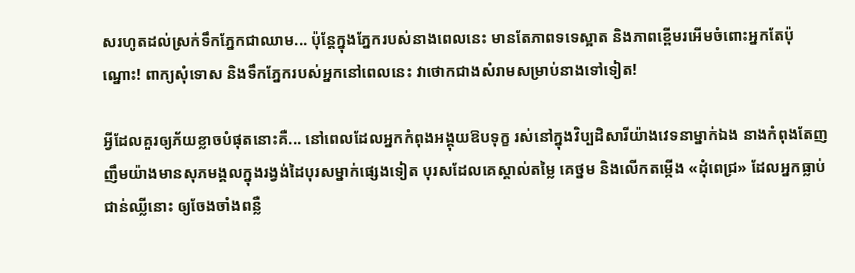សរហូតដល់ស្រក់ទឹកភ្នែកជាឈាម... ប៉ុន្តែក្នុងភ្នែករបស់នាងពេលនេះ មានតែភាពទទេស្អាត និងភាពខ្ពើមរអើមចំពោះអ្នកតែប៉ុណ្នោះ! ពាក្យសុំទោស និងទឹកភ្នែករបស់អ្នកនៅពេលនេះ វាថោកជាងសំរាមសម្រាប់នាងទៅទៀត!

អ្វីដែលគួរឲ្យភ័យខ្លាចបំផុតនោះគឺ... នៅពេលដែលអ្នកកំពុងអង្គុយឱបទុក្ខ រស់នៅក្នុងវិប្បដិសារីយ៉ាងវេទនាម្នាក់ឯង នាងកំពុងតែញញឹមយ៉ាងមានសុភមង្គលក្នុងរង្វង់ដៃបុរសម្នាក់ផ្សេងទៀត បុរសដែលគេស្គាល់តម្លៃ គេថ្នម និងលើកតម្កើង «ដុំពេជ្រ» ដែលអ្នកធ្លាប់ជាន់ឈ្លីនោះ ឲ្យចែងចាំងពន្លឺ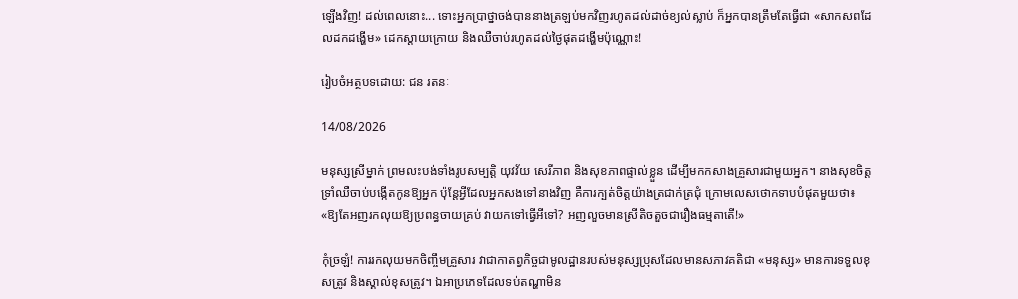ឡើងវិញ! ដល់ពេលនោះ... ទោះអ្នកប្រាថ្នាចង់បាននាងត្រឡប់មកវិញរហូតដល់ដាច់ខ្យល់ស្លាប់ ក៏អ្នកបានត្រឹមតែធ្វើជា «សាកសពដែលដកដង្ហើម» ដេកស្ដាយក្រោយ និងឈឺចាប់រហូតដល់ថ្ងៃផុតដង្ហើមប៉ុណ្ណោះ!

រៀបចំអត្ថបទដោយ: ជន រតនៈ

14/08/2026

មនុស្សស្រីម្នាក់ ព្រមលះបង់ទាំងរូបសម្បត្តិ យុវវ័យ សេរីភាព និងសុខភាពផ្ទាល់ខ្លួន ដើម្បីមកកសាងគ្រួសារជាមួយអ្នក។ នាងសុខចិត្តទ្រាំឈឺចាប់បង្កើតកូនឱ្យអ្នក ប៉ុន្តែអ្វីដែលអ្នកសងទៅនាងវិញ គឺការក្បត់ចិត្តយ៉ាងត្រជាក់ត្រជុំ ក្រោមលេសថោកទាបបំផុតមួយថា៖ «ឱ្យតែអញរកលុយឱ្យប្រពន្ធចាយគ្រប់ វាយកទៅធ្វើអីទៅ? អញលួចមានស្រីតិចតួចជារឿងធម្មតាតើ!»

កុំច្រឡំ! ការរកលុយមកចិញ្ចឹមគ្រួសារ វាជាកាតព្វកិច្ចជាមូលដ្ឋានរបស់មនុស្សប្រុសដែលមានសភាវគតិជា «មនុស្ស» មានការទទួលខុសត្រូវ និងស្គាល់ខុសត្រូវ។ ឯអាប្រភេទដែលទប់តណ្ហាមិន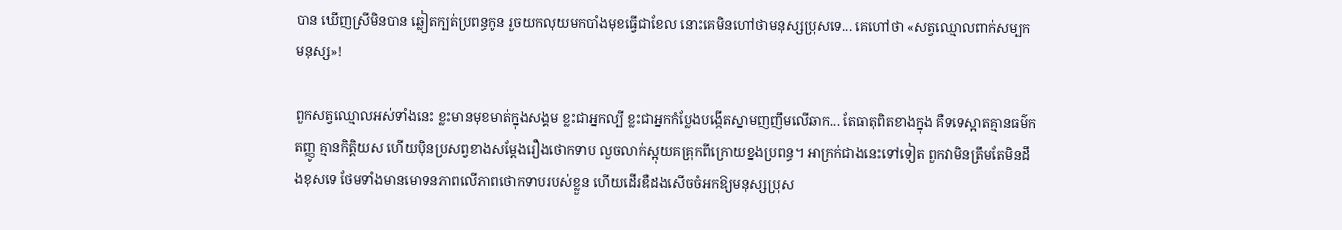បាន ឃើញស្រីមិនបាន ឆ្លៀតក្បត់ប្រពន្ធកូន រួចយកលុយមកបាំងមុខធ្វើជាខែល នោះគេមិនហៅថាមនុស្សប្រុសទេ... គេហៅថា «សត្វឈ្មោលពាក់សម្បកមនុស្ស»!

ពួកសត្វឈ្មោលអស់ទាំងនេះ ខ្លះមានមុខមាត់ក្នុងសង្គម ខ្លះជាអ្នកល្បី ខ្លះជាអ្នកកំប្លែងបង្កើតស្នាមញញឹមលើឆាក... តែធាតុពិតខាងក្នុង គឺទទេស្អាតគ្មានធម៌កតញ្ញូ គ្មានកិត្តិយស ហើយប៉ិនប្រសព្វខាងសម្តែងរឿងថោកទាប លួចលាក់ស្អុយគគ្រុកពីក្រោយខ្នងប្រពន្ធ។ អាក្រក់ជាងនេះទៅទៀត ពួកវាមិនត្រឹមតែមិនដឹងខុសទេ ថែមទាំងមានមោទនភាពលើភាពថោកទាបរបស់ខ្លួន ហើយដើរឌឺដងសើចចំអកឱ្យមនុស្សប្រុស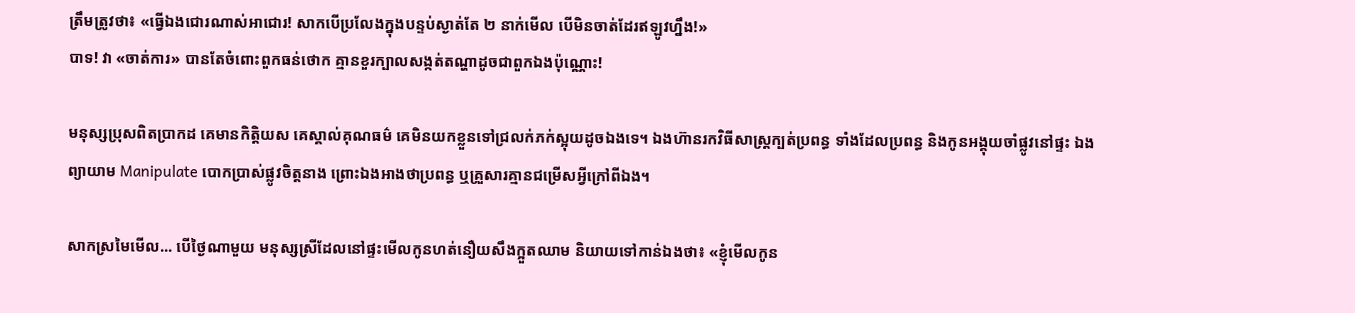ត្រឹមត្រូវថា៖ «ធ្វើឯងជោរណាស់អាជោរ! សាកបើប្រលែងក្នុងបន្ទប់ស្ងាត់តែ ២ នាក់មើល បើមិនចាត់ដែរឥឡូវហ្នឹង!»
បាទ! វា «ចាត់ការ» បានតែចំពោះពួកធន់ថោក គ្មានខួរក្បាលសង្កត់តណ្ហាដូចជាពួកឯងប៉ុណ្ណោះ!

មនុស្សប្រុសពិតប្រាកដ គេមានកិត្តិយស គេស្គាល់គុណធម៌ គេមិនយកខ្លួនទៅជ្រលក់ភក់ស្អុយដូចឯងទេ។ ឯងហ៊ានរកវិធីសាស្ត្រក្បត់ប្រពន្ធ ទាំងដែលប្រពន្ធ និងកូនអង្គុយចាំផ្លូវនៅផ្ទះ ឯងព្យាយាម Manipulate បោកប្រាស់ផ្លូវចិត្តនាង ព្រោះឯងអាងថាប្រពន្ធ ឬគ្រួសារគ្មានជម្រើសអ្វីក្រៅពីឯង។

សាកស្រមៃមើល... បើថ្ងៃណាមួយ មនុស្សស្រីដែលនៅផ្ទះមើលកូនហត់នឿយសឹងក្អួតឈាម និយាយទៅកាន់ឯងថា៖ «ខ្ញុំមើលកូន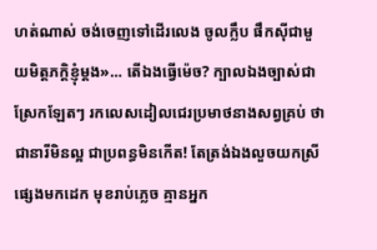ហត់ណាស់ ចង់ចេញទៅដើរលេង ចូលក្លឹប ផឹកស៊ីជាមួយមិត្តភក្តិខ្ញុំម្ដង»... តើឯងធ្វើម៉េច? ក្បាលឯងច្បាស់ជាស្រែកឡែតៗ រកលេសដៀលជេរប្រមាថនាងសព្វគ្រប់ ថាជានារីមិនល្អ ជាប្រពន្ធមិនកើត! តែត្រង់ឯងលួចយកស្រីផ្សេងមកដេក មុខរាប់ភ្លេច គ្មានអ្នក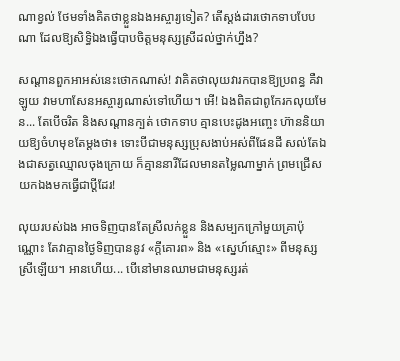ណាខ្វល់ ថែមទាំងគិតថាខ្លួនឯងអស្ចារ្យទៀត? តើស្ដង់ដារថោកទាបបែបណា ដែលឱ្យសិទ្ធិឯងធ្វើបាបចិត្តមនុស្សស្រីដល់ថ្នាក់ហ្នឹង?

សណ្ដានពួកអាអស់នេះថោកណាស់! វាគិតថាលុយវារកបានឱ្យប្រពន្ធ គឺវាឡូយ វាមហាសែនអស្ចារ្យណាស់ទៅហើយ។ អើ! ឯងពិតជាពូកែរកលុយមែន... តែបើចរិត និងសណ្ដានក្បត់ ថោកទាប គ្មានបេះដូងអញ្ចេះ ហ៊ាននិយាយឱ្យចំហមុខតែម្តងថា៖ ទោះបីជាមនុស្សប្រុសងាប់អស់ពីផែនដី សល់តែឯងជាសត្វឈ្មោលចុងក្រោយ ក៏គ្មាននារីដែលមានតម្លៃណាម្នាក់ ព្រមជ្រើសយកឯងមកធ្វើជាប្តីដែរ!

លុយរបស់ឯង អាចទិញបានតែស្រីលក់ខ្លួន និងសម្បកក្រៅមួយគ្រាប៉ុណ្ណោះ តែវាគ្មានថ្ងៃទិញបាននូវ «ក្ដីគោរព» និង «ស្នេហ៍ស្មោះ» ពីមនុស្សស្រីឡើយ។ អានហើយ... បើនៅមានឈាមជាមនុស្សរត់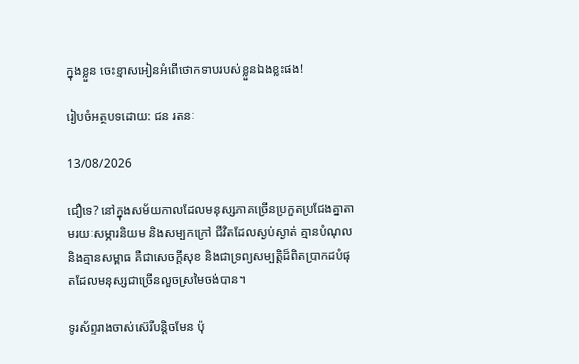ក្នុងខ្លួន ចេះខ្មាសអៀនអំពើថោកទាបរបស់ខ្លួនឯងខ្លះផង!

រៀបចំអត្ថបទដោយ: ជន រតនៈ

13/08/2026

ជឿទេ? នៅក្នុងសម័យកាលដែលមនុស្សភាគច្រើនប្រកួតប្រជែងគ្នាតាមរយៈសម្ភារនិយម និងសម្បកក្រៅ ជីវិតដែលស្ងប់ស្ងាត់ គ្មានបំណុល និងគ្មានសម្ពាធ គឺជាសេចក្តីសុខ និងជាទ្រព្យសម្បត្តិដ៏ពិតប្រាកដបំផុតដែលមនុស្សជាច្រើនលួចស្រមៃចង់បាន។

ទូរស័ព្ទរាងចាស់ស៊េរីបន្តិចមែន ប៉ុ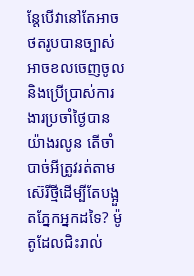ន្តែបើវានៅតែអាចថតរូបបានច្បាស់ អាចខលចេញចូល និងប្រើប្រាស់ការងារប្រចាំថ្ងៃបានយ៉ាងរលូន តើចាំបាច់អីត្រូវរត់តាមស៊េរីថ្មីដើម្បីតែបង្អួតភ្នែកអ្នកដទៃ? ម៉ូតូដែលជិះរាល់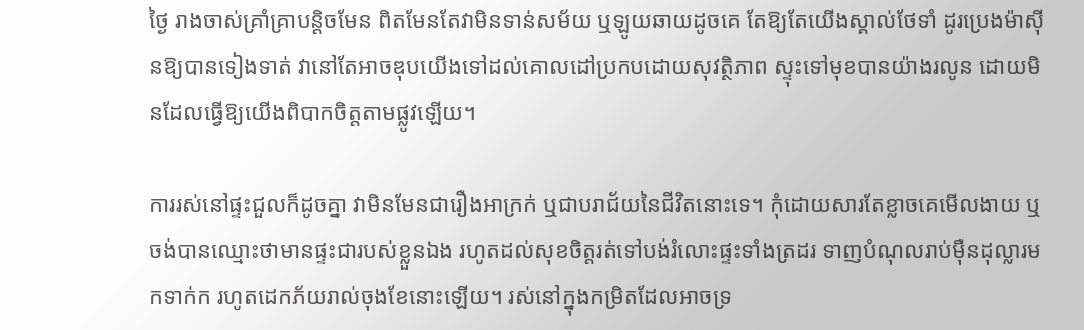ថ្ងៃ រាងចាស់គ្រាំគ្រាបន្តិចមែន ពិតមែនតែវាមិនទាន់សម័យ ឬឡូយឆាយដូចគេ តែឱ្យតែយើងស្គាល់ថែទាំ ដូរប្រេងម៉ាស៊ីនឱ្យបានទៀងទាត់ វានៅតែអាចឌុបយើងទៅដល់គោលដៅប្រកបដោយសុវត្ថិភាព ស្ទុះទៅមុខបានយ៉ាងរលូន ដោយមិនដែលធ្វើឱ្យយើងពិបាកចិត្តតាមផ្លូវឡើយ។

ការរស់នៅផ្ទះជួលក៏ដូចគ្នា វាមិនមែនជារឿងអាក្រក់ ឬជាបរាជ័យនៃជីវិតនោះទេ។ កុំដោយសារតែខ្លាចគេមើលងាយ ឬចង់បានឈ្មោះថាមានផ្ទះជារបស់ខ្លួនឯង រហូតដល់សុខចិត្តរត់ទៅបង់រំលោះផ្ទះទាំងត្រដរ ទាញបំណុលរាប់ម៉ឺនដុល្លារមកទាក់ក រហូតដេកភ័យរាល់ចុងខែនោះឡើយ។ រស់នៅក្នុងកម្រិតដែលអាចទ្រ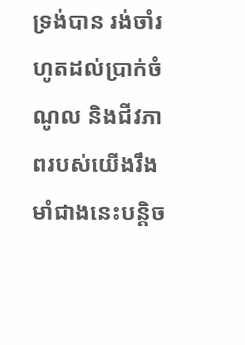ទ្រង់បាន រង់ចាំរហូតដល់ប្រាក់ចំណូល និងជីវភាពរបស់យើងរឹងមាំជាងនេះបន្តិច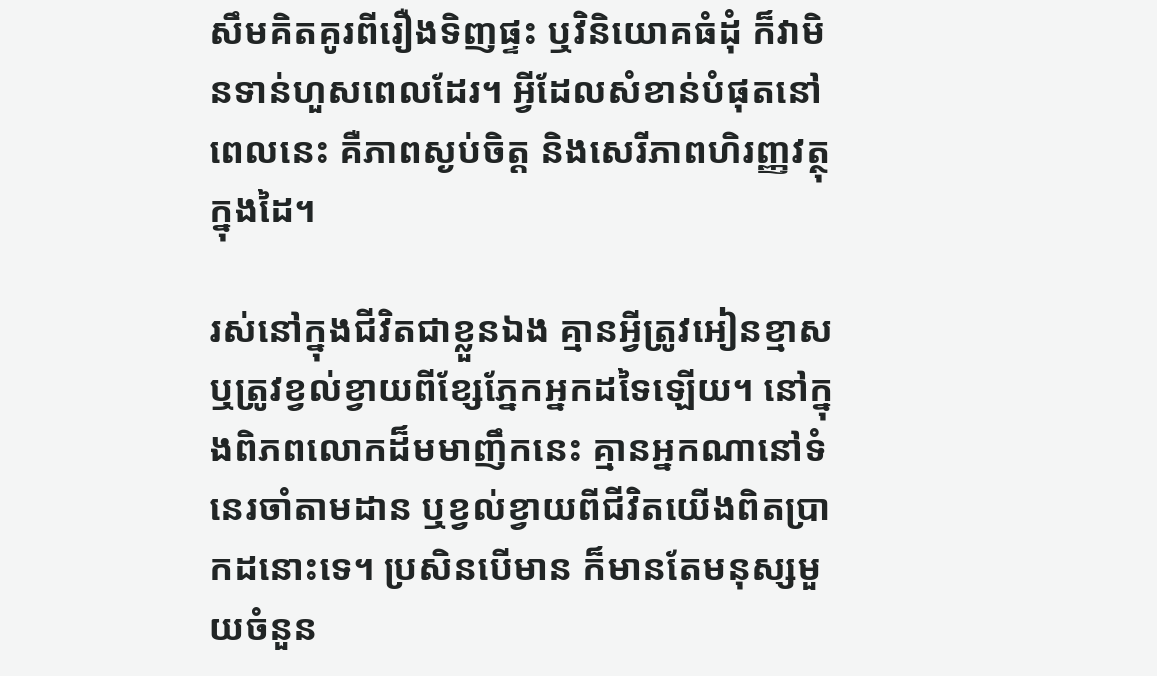សឹមគិតគូរពីរឿងទិញផ្ទះ ឬវិនិយោគធំដុំ ក៏វាមិនទាន់ហួសពេលដែរ។ អ្វីដែលសំខាន់បំផុតនៅពេលនេះ គឺភាពស្ងប់ចិត្ត និងសេរីភាពហិរញ្ញវត្ថុក្នុងដៃ។

រស់នៅក្នុងជីវិតជាខ្លួនឯង គ្មានអ្វីត្រូវអៀនខ្មាស ឬត្រូវខ្វល់ខ្វាយពីខ្សែភ្នែកអ្នកដទៃឡើយ។ នៅក្នុងពិភពលោកដ៏មមាញឹកនេះ គ្មានអ្នកណានៅទំនេរចាំតាមដាន ឬខ្វល់ខ្វាយពីជីវិតយើងពិតប្រាកដនោះទេ។ ប្រសិនបើមាន ក៏មានតែមនុស្សមួយចំនួន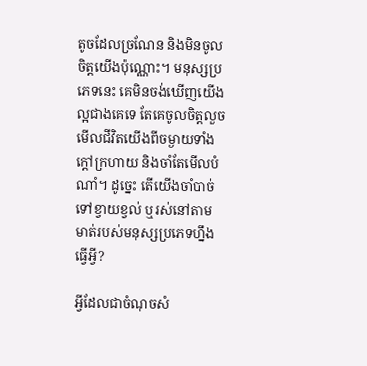តូចដែលច្រណែន និងមិនចូលចិត្តយើងប៉ុណ្ណោះ។ មនុស្សប្រភេទនេះ គេមិនចង់ឃើញយើងល្អជាងគេទេ តែគេចូលចិត្តលួចមើលជីវិតយើងពីចម្ងាយទាំងក្តៅក្រហាយ និងចាំតែមើលបំណាំ។ ដូច្នេះ តើយើងចាំបាច់ទៅខ្វាយខ្វល់ ឬរស់នៅតាមមាត់របស់មនុស្សប្រភេទហ្នឹងធ្វើអ្វី?

អ្វីដែលជាចំណុចសំ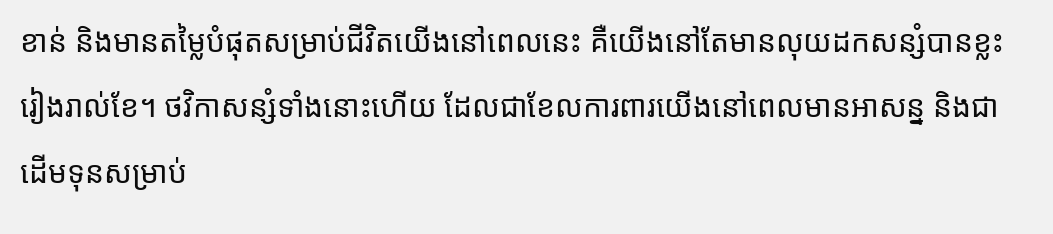ខាន់ និងមានតម្លៃបំផុតសម្រាប់ជីវិតយើងនៅពេលនេះ គឺយើងនៅតែមានលុយដកសន្សំបានខ្លះរៀងរាល់ខែ។ ថវិកាសន្សំទាំងនោះហើយ ដែលជាខែលការពារយើងនៅពេលមានអាសន្ន និងជាដើមទុនសម្រាប់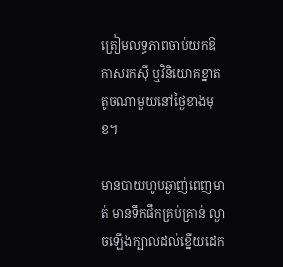ត្រៀមលទ្ធភាពចាប់យកឱកាសរកស៊ី ឬវិនិយោគខ្នាតតូចណាមួយនៅថ្ងៃខាងមុខ។

មានបាយហូបឆ្ងាញ់ពេញមាត់ មានទឹកផឹកគ្រប់គ្រាន់ ល្ងាចឡើងក្បាលដល់ខ្នើយដេក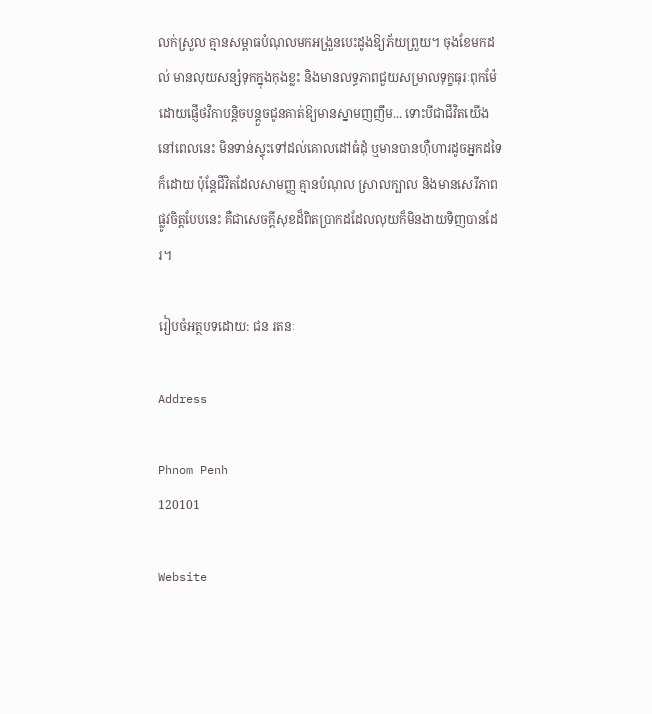លក់ស្រួល គ្មានសម្ពាធបំណុលមកអង្រួនបេះដូងឱ្យភ័យព្រួយ។ ចុងខែមកដល់ មានលុយសន្សំទុកក្នុងកុងខ្លះ និងមានលទ្ធភាពជួយសម្រាលទុក្ខធុរៈពុកម៉ែ ដោយផ្ញើថវិកាបន្តិចបន្តួចជូនគាត់ឱ្យមានស្នាមញញឹម... ទោះបីជាជីវិតយើងនៅពេលនេះ មិនទាន់ស្ទុះទៅដល់គោលដៅធំដុំ ឬមានបានហ៊ឺហារដូចអ្នកដទៃក៏ដោយ ប៉ុន្តែជីវិតដែលសាមញ្ញ គ្មានបំណុល ស្រាលក្បាល និងមានសេរីភាពផ្លូវចិត្តបែបនេះ គឺជាសេចក្តីសុខដ៏ពិតប្រាកដដែលលុយក៏មិនងាយទិញបានដែរ។

រៀបចំអត្ថបទដោយ: ជន រតនៈ

Address

Phnom Penh
120101

Website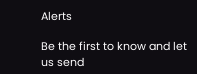Alerts

Be the first to know and let us send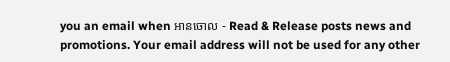you an email when អានចោល - Read & Release posts news and promotions. Your email address will not be used for any other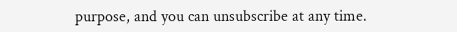purpose, and you can unsubscribe at any time.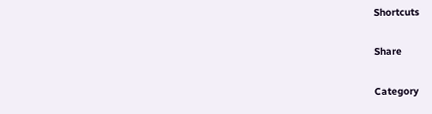Shortcuts

Share

Category